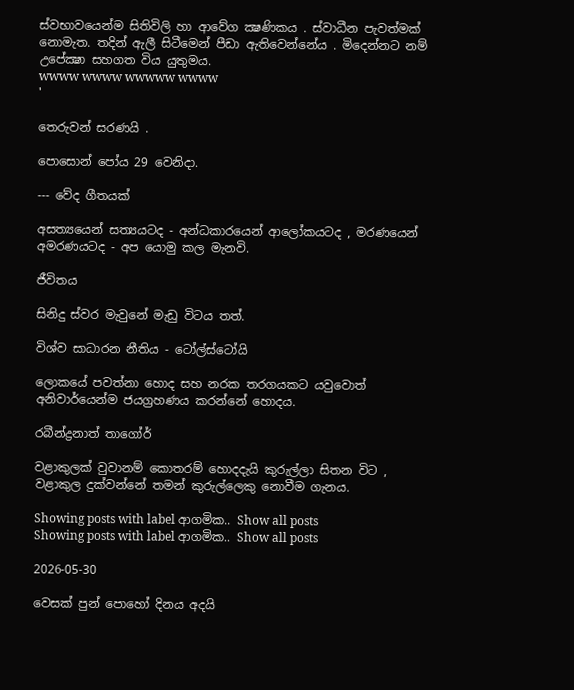ස්වභාවයෙන්ම සිතිවිලි හා ආවේග ක්‍ෂණිකය . ස්වාධීන පැවත්මක් නොමැත. තදින් ඇලී සිටීමෙන් පීඩා ඇතිවෙන්නේය . මිදෙන්නට නම් උපේක්‍ෂා සහගත විය යුතුමය.
wwww wwww wwwww wwww
'

තෙරුවන් සරණයි .

පොසොන් පෝය 29 වෙනිදා.

--- වේද ගීතයක්

අසත්‍යයෙන් සත්‍යයටද - අන්ධකාරයෙන් ආලෝකයටද , මරණයෙන් අමරණයටද - අප යොමු කල මැනවි.

ජීවිතය

සිනිදු ස්වර මැවුනේ මැඩු විටය තත්.

විශ්ව සාධාරන නීතිය - ටෝල්ස්ටෝයි

ලොකයේ පවත්නා හොද සහ නරක තරගයකට යවුවොත් අනිවාර්යෙන්ම ජයග්‍රහණය කරන්නේ හොදය.

රබීන්ද්‍රනාත් තාගෝර්

වළාකුලක් වුවානම් කොතරම් හොදදැයි කුරුල්ලා සිතන විට , වළාකුල දුක්වන්නේ තමන් කුරුල්ලෙකු නොවීම ගැනය.

Showing posts with label ආගමික.. Show all posts
Showing posts with label ආගමික.. Show all posts

2026-05-30

වෙසක් පුන් පොහෝ දිනය අදයි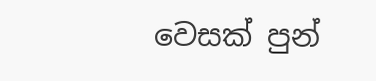වෙසක් පුන්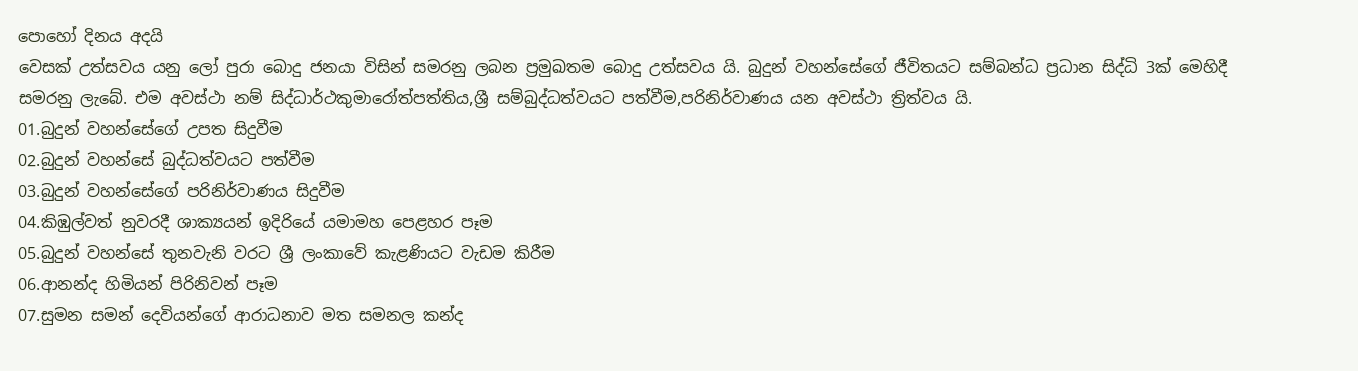පොහෝ දිනය අදයි
වෙසක් උත්සවය යනු ලෝ පුරා බොදු ජනයා විසින් සමරනු ලබන ප්‍රමුඛතම බොදු උත්සවය යි. බුදුන් වහන්සේගේ ජීවිතයට සම්බන්ධ ප්‍රධාන සිද්ධි 3ක් මෙහිදී සමරනු ලැබේ. එම අවස්ථා නම් සිද්ධාර්ථකුමාරෝත්පත්තිය,ශ්‍රී සම්බුද්ධත්වයට පත්වීම,පරිනිර්වාණය යන අවස්ථා ත්‍රිත්වය යි.
01.බුදුන් වහන්සේගේ උපත සිදුවීම
02.බුදුන් වහන්සේ බුද්ධත්වයට පත්වීම
03.බුදුන් වහන්සේගේ පරිනිර්වාණය සිදුවීම
04.කිඹුල්වත් නුවරදී ශාක්‍යයන් ඉදිරියේ යමාමහ පෙළහර පෑම
05.බුදුන් වහන්සේ තුනවැනි වරට ශ්‍රී ලංකාවේ කැළණියට වැඩම කිරීම
06.ආනන්ද හිමියන් පිරිනිවන් පෑම
07.සුමන සමන් දෙවියන්ගේ ආරාධනාව මත සමනල කන්ද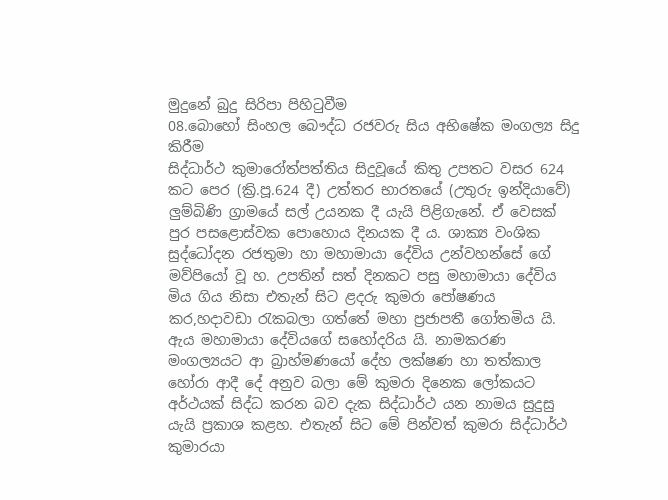මුදුනේ බුදු සිරිපා පිහිටුවීම
08.බොහෝ සිංහල බෞද්ධ රජවරු සිය අභිෂේක මංගල්‍ය සිදු කිරීම
සිද්ධාර්ථ කුමාරෝත්පත්තිය සිදුවූයේ කිතු උපතට වසර 624 කට පෙර (ක්‍රි.පූ.624 දී) උත්තර භාරතයේ (උතුරු ඉන්දියාවේ) ලුම්බිණි ග්‍රාමයේ සල් උයනක දී යැයි පිළිගැනේ. ඒ වෙසක් පුර පසළොස්වක පොහොය දිනයක දී ය. ශාක්‍ය වංශික සුද්ධෝදන රජතුමා හා මහාමායා දේවිය උන්වහන්සේ ගේ මව්පියෝ වූ හ. උපතින් සත් දිනකට පසු මහාමායා දේවිය මිය ගිය නිසා එතැන් සිට ළදරු කුමරා පෝෂණය කර,හදාවඩා රැකබලා ගත්තේ මහා ප්‍රජාපතී ගෝතමිය යි. ඇය මහාමායා දේවියගේ සහෝදරිය යි. නාමකරණ මංගල්‍යයට ආ බ්‍රාහ්මණයෝ දේහ ලක්ෂණ හා තත්කාල හෝරා ආදී දේ අනුව බලා මේ කුමරා දිනෙක ලෝකයට අර්ථයක් සිද්ධ කරන බව දැක සිද්ධාර්ථ යන නාමය සුදුසු යැයි ප්‍රකාශ කළහ. එතැන් සිට මේ පින්වත් කුමරා සිද්ධාර්ථ කුමාරයා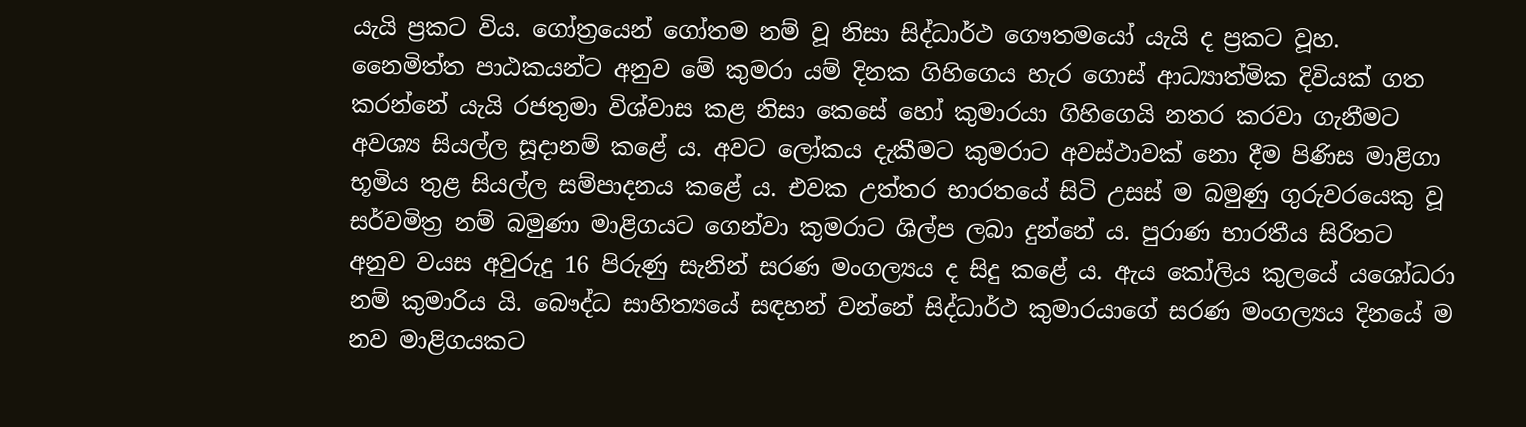යැයි ප්‍රකට විය. ගෝත්‍රයෙන් ගෝතම නම් වූ නිසා සිද්ධාර්ථ ගෞතමයෝ යැයි ද ප්‍රකට වූහ.
නෛමිත්ත පාඨකයන්ට අනුව මේ කුමරා යම් දිනක ගිහිගෙය හැර ගොස් ආධ්‍යාත්මික දිවියක් ගත කරන්නේ යැයි රජතුමා විශ්වාස කළ නිසා කෙසේ හෝ කුමාරයා ගිහිගෙයි නතර කරවා ගැනීමට අවශ්‍ය සියල්ල සූදානම් කළේ ය. අවට ලෝකය දැකීමට කුමරාට අවස්ථාවක් නො දීම පිණිස මාළිගා භූමිය තුළ සියල්ල සම්පාදනය කළේ ය. එවක උත්තර භාරතයේ සිටි උසස් ම බමුණු ගුරුවරයෙකු වූ සර්වමිත්‍ර නම් බමුණා මාළිගයට ගෙන්වා කුමරාට ශිල්ප ලබා දුන්නේ ය. පුරාණ භාරතීය සිරිතට අනුව වයස අවුරුදු 16 පිරුණු සැනින් සරණ මංගල්‍යය ද සිදු කළේ ය. ඇය කෝලිය කුලයේ යශෝධරා නම් කුමාරිය යි. බෞද්ධ සාහිත්‍යයේ සඳහන් වන්නේ සිද්ධාර්ථ කුමාරයාගේ සරණ මංගල්‍යය දිනයේ ම නව මාළිගයකට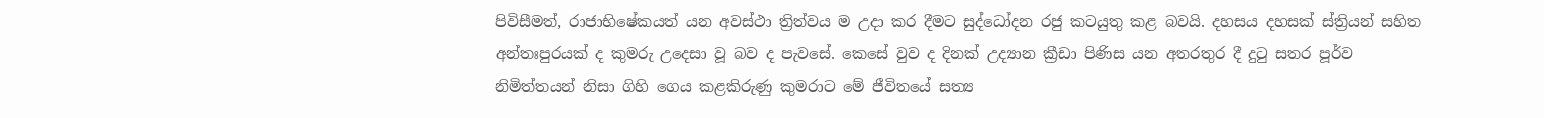පිවිසීමත්, රාජාභිෂේකයත් යන අවස්ථා ත්‍රිත්වය ම උදා කර දීමට සුද්ධෝදන රජු කටයුතු කළ බවයි. දහසය දහසක් ස්ත්‍රියන් සහිත අන්තඃපුරයක් ද කුමරු උදෙසා වූ බව ද පැවසේ. කෙසේ වුව ද දිනක් උද්‍යාන ක්‍රීඩා පිණිස යන අතරතුර දී දුටු සතර පූර්ව නිමිත්තයන් නිසා ගිහි ගෙය කළකිරුණු කුමරාට මේ ජීවිතයේ සත්‍ය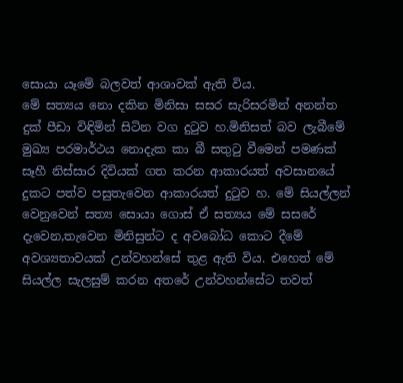සොයා යෑමේ බලවත් ආශාවක් ඇති විය.
මේ සත්‍යය නො දකින මිනිසා සසර සැරිසරමින් අනන්ත දුක් පීඩා විඳිමින් සිටින වග දුටුව හ.මිනිසත් බව ලැබීමේ මුඛ්‍ය පරමාර්ථය නොදැක කා බී සතුටු වීමෙන් පමණක් සෑහී නිස්සාර දිවියක් ගත කරන ආකාරයත් අවසානයේ දුකට පත්ව පසුතැවෙන ආකාරයත් දුටුව හ. මේ සියල්ලන් වෙනුවෙන් සත්‍ය සොයා ගොස් ඒ සත්‍යය මේ සසරේ දැවෙන,තැවෙන මිනිසුන්ට ද අවබෝධ කොට දීමේ අවශ්‍යතාවයක් උන්වහන්සේ තුළ ඇති විය. එහෙත් මේ සියල්ල සැලසුම් කරන අතරේ උන්වහන්සේට තවත්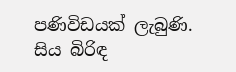පණිවිඩයක් ලැබුණි. සිය බිරිඳ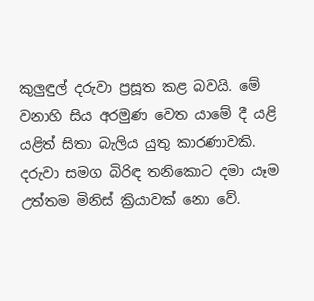කුලුඳුල් දරුවා ප්‍රසූත කළ බවයි. මේ වනාහි සිය අරමුණ වෙත යාමේ දී යළි යළිත් සිතා බැලිය යුතු කාරණාවකි. දරුවා සමග බිරිඳ තනිකොට දමා යෑම උත්තම මිනිස් ක්‍රියාවක් නො වේ.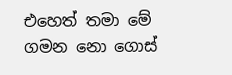එහෙත් තමා මේ ගමන නො ගොස්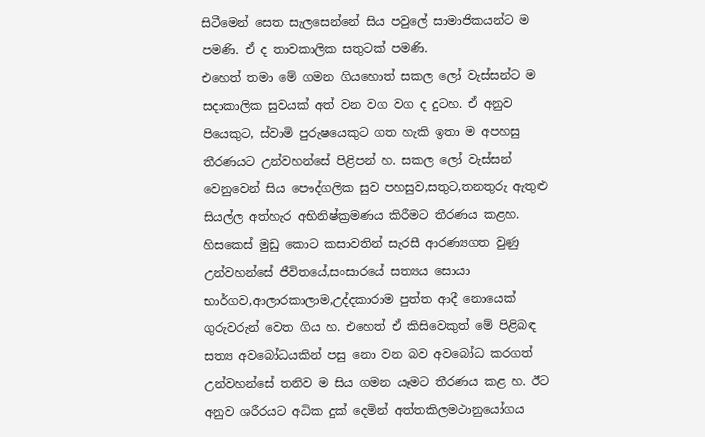සිටීමෙන් සෙත සැලසෙන්නේ සිය පවුලේ සාමාජිකයන්ට ම පමණි. ඒ ද තාවකාලික සතුටක් පමණි.
එහෙත් තමා මේ ගමන ගියහොත් සකල ලෝ වැස්සන්ට ම සදාකාලික සුවයක් අත් වන වග වග ද දුටහ. ඒ අනුව පියෙකුට, ස්වාමි පුරුෂයෙකුට ගත හැකි ඉතා ම අපහසු තීරණයට උන්වහන්සේ පිළිපන් හ. සකල ලෝ වැස්සන් වෙනුවෙන් සිය පෞද්ගලික සුව පහසුව,සතුට,තනතුරු ඇතුළු සියල්ල අත්හැර අභිනිෂ්ක්‍රමණය කිරීමට තීරණය කළහ. හිසකෙස් මුඩු කොට කසාවතින් සැරසී ආරණ්‍යගත වුණු උන්වහන්සේ ජීවිතයේ,සංසාරයේ සත්‍යය සොයා භාර්ගව,ආලාරකාලාම,උද්දකාරාම පුත්ත ආදී නොයෙක් ගුරුවරුන් වෙත ගිය හ. එහෙත් ඒ කිසිවෙකුත් මේ පිළිබඳ සත්‍ය අවබෝධයකින් පසු නො වන බව අවබෝධ කරගත් උන්වහන්සේ තනිව ම සිය ගමන යෑමට තීරණය කළ හ. ඊට අනුව ශරීරයට අධික දුක් දෙමින් අත්තකිලමථානුයෝගය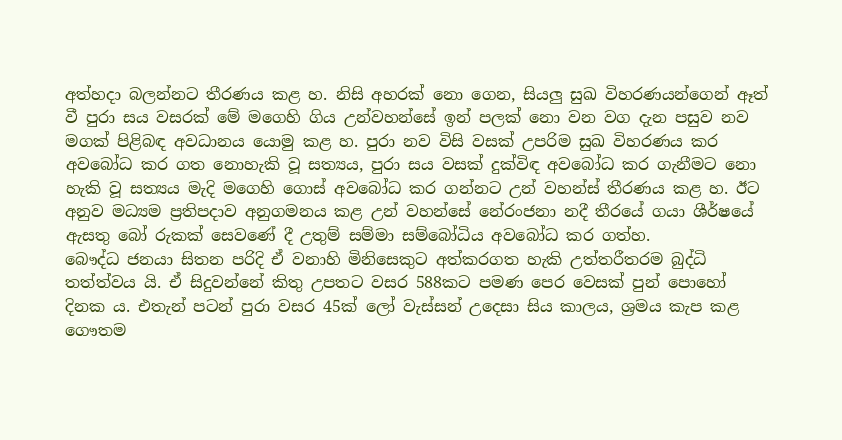අත්හදා බලන්නට තීරණය කළ හ. නිසි අහරක් නො ගෙන, සියලු සුඛ විහරණයන්ගෙන් ඈත් වී පුරා සය වසරක් මේ මගෙහි ගිය උන්වහන්සේ ඉන් පලක් නො වන වග දැන පසුව නව මගක් පිළිබඳ අවධානය යොමු කළ හ. පුරා නව විසි වසක් උපරිම සුඛ විහරණය කර අවබෝධ කර ගත නොහැකි වූ සත්‍යය, පුරා සය වසක් දුක්විඳ අවබෝධ කර ගැනීමට නො හැකි වූ සත්‍යය මැදි මගෙහි ගොස් අවබෝධ කර ගන්නට උන් වහන්ස් තීරණය කළ හ. ඊට අනුව මධ්‍යම ප්‍රතිපදාව අනුගමනය කළ උන් වහන්සේ නේරංජනා නදී තීරයේ ගයා ශීර්ෂයේ ඇසතු බෝ රුකක් සෙවණේ දී උතුම් සම්මා සම්බෝධිය අවබෝධ කර ගත්හ.
බෞද්ධ ජනයා සිතන පරිදි ඒ වනාහි මිනිසෙකුට අත්කරගත හැකි උත්තරීතරම බුද්ධි තත්ත්වය යි. ඒ සිදුවන්නේ කිතු උපතට වසර 588කට පමණ පෙර වෙසක් පුන් පොහෝ දිනක ය. එතැන් පටන් පුරා වසර 45ක් ලෝ වැස්සන් උදෙසා සිය කාලය, ශ්‍රමය කැප කළ ගෞතම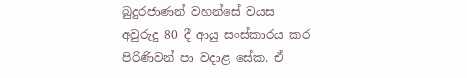බුදුරජාණන් වහන්සේ වයස අවුරුදු 80 දී ආයු සංස්කාරය කර පිරිණිවන් පා වදාළ සේක. ඒ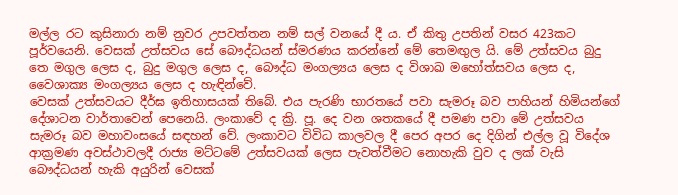මල්ල රට කුසිනාරා නම් නුවර උපවත්තන නම් සල් වනයේ දී ය. ඒ කිතු උපතින් වසර 423කට පූර්වයෙනි. වෙසක් උත්සවය සේ බෞද්ධයන් ස්මරණය කරන්නේ මේ තෙමඟුල යි. මේ උත්සවය බුදු තෙ මගුල ලෙස ද, බුදු මගුල ලෙස ද, බෞද්ධ මංගල්‍යය ලෙස ද විශාඛ මහෝත්සවය ලෙස ද, වෛශාක්‍ය මංගල්‍යය ලෙස ද හැඳින්වේ.
වෙසක් උත්සවයට දීර්ඝ ඉතිහාසයක් තිබේ. එය පැරණි භාරතයේ පවා සැමරූ බව පාහියන් හිමියන්ගේ දේශාටන වාර්තාවෙන් පෙනෙයි. ලංකාවේ ද ක්‍රි. පූ. දෙ වන ශතකයේ දී පමණ පවා මේ උත්සවය සැමරූ බව මහාවංසයේ සඳහන් වේ. ලංකාවට විවිධ කාලවල දී පෙර අපර දෙ දිගින් එල්ල වූ විදේශ ආක්‍රමණ අවස්ථාවලදී රාජ්‍ය මට්ටමේ උත්සවයක් ලෙස පැවත්වීමට නොහැකි වුව ද ලක් වැසි බෞද්ධයන් හැකි අයුරින් වෙසක්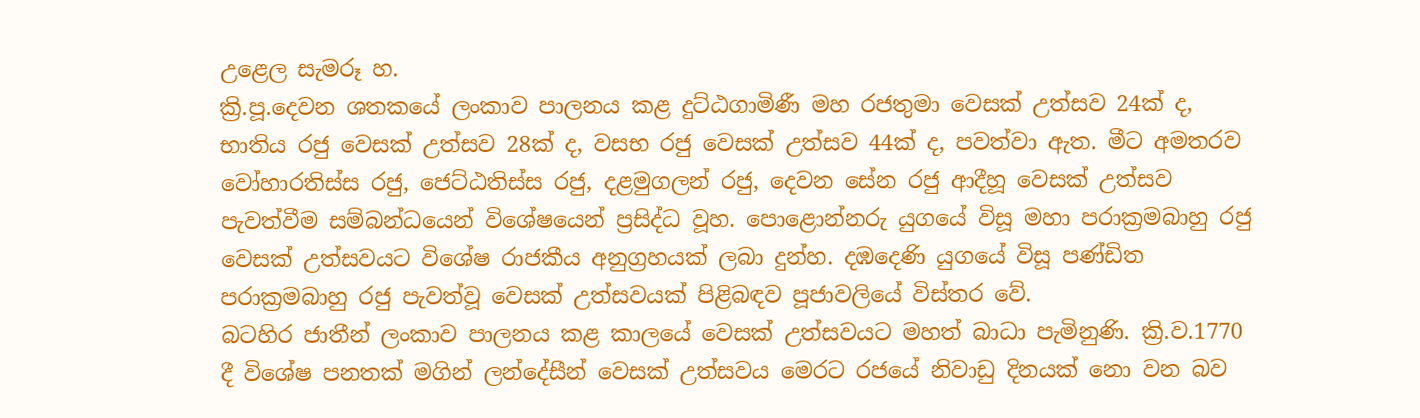උළෙල සැමරූ හ.
ක්‍රි.පූ.දෙවන ශතකයේ ලංකාව පාලනය කළ දුට්ඨගාමිණී මහ රජතුමා වෙසක් උත්සව 24ක් ද, භාතිය රජු වෙසක් උත්සව 28ක් ද, වසභ රජු වෙසක් උත්සව 44ක් ද, පවත්වා ඇත. මීට අමතරව වෝහාරතිස්ස රජු, ජෙට්ඨතිස්ස රජු, දළමුගලන් රජු, දෙවන සේන රජු ආදීහූ වෙසක් උත්සව පැවත්වීම සම්බන්ධයෙන් විශේෂයෙන් ප්‍රසිද්ධ වූහ. පොළොන්නරු යුගයේ විසූ මහා පරාක්‍රමබාහු රජු වෙසක් උත්සවයට විශේෂ රාජකීය අනුග්‍රහයක් ලබා දුන්හ. දඹදෙණි යුගයේ විසූ පණ්ඩිත පරාක්‍රමබාහු රජු පැවත්වූ වෙසක් උත්සවයක් පිළිබඳව පූජාවලියේ විස්තර වේ.
බටහිර ජාතීන් ලංකාව පාලනය කළ කාලයේ වෙසක් උත්සවයට මහත් බාධා පැමිනුණි. ක්‍රි.ව.1770 දී විශේෂ පනතක් මගින් ලන්දේසීන් වෙසක් උත්සවය මෙරට රජයේ නිවාඩු දිනයක් නො වන බව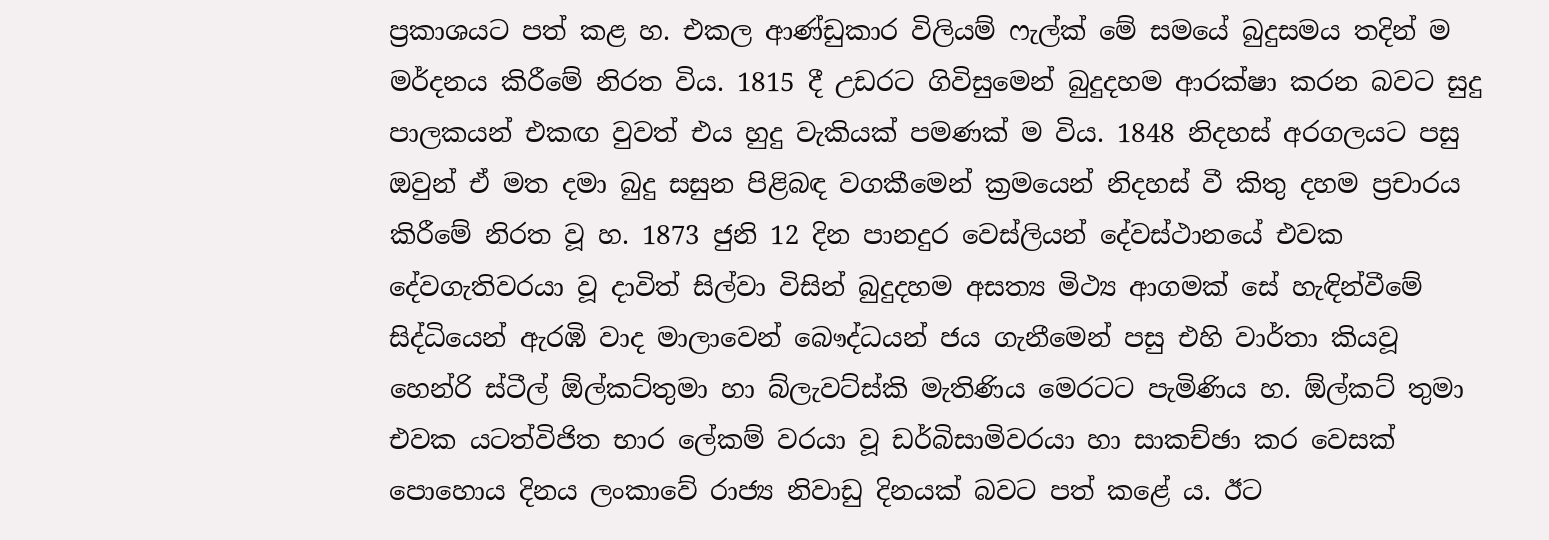ප්‍රකාශයට පත් කළ හ. එකල ආණ්ඩුකාර විලියම් ෆැල්ක් මේ සමයේ බුදුසමය තදින් ම මර්දනය කිරීමේ නිරත විය. 1815 දී උඩරට ගිවිසුමෙන් බුදුදහම ආරක්ෂා කරන බවට සුදු පාලකයන් එකඟ වුවත් එය හුදු වැකියක් පමණක් ම විය. 1848 නිදහස් අරගලයට පසු ඔවුන් ඒ මත දමා බුදු සසුන පිළිබඳ වගකීමෙන් ක්‍රමයෙන් නිදහස් වී කිතු දහම ප්‍රචාරය කිරීමේ නිරත වූ හ. 1873 ජුනි 12 දින පානදුර වෙස්ලියන් දේවස්ථානයේ එවක දේවගැතිවරයා වූ දාවිත් සිල්වා විසින් බුදුදහම අසත්‍ය මිථ්‍ය ආගමක් සේ හැඳින්වීමේ සිද්ධියෙන් ඇරඹි වාද මාලාවෙන් බෞද්ධයන් ජය ගැනීමෙන් පසු එහි වාර්තා කියවූ හෙන්රි ස්ටීල් ඕල්කට්තුමා හා බ්ලැවට්ස්කි මැතිණිය මෙරටට පැමිණිය හ. ඕල්කට් තුමා එවක යටත්විජිත භාර ලේකම් වරයා වූ ඩර්බිසාමිවරයා හා සාකච්ඡා කර වෙසක් පොහොය දිනය ලංකාවේ රාජ්‍ය නිවාඩු දිනයක් බවට පත් කළේ ය. ඊට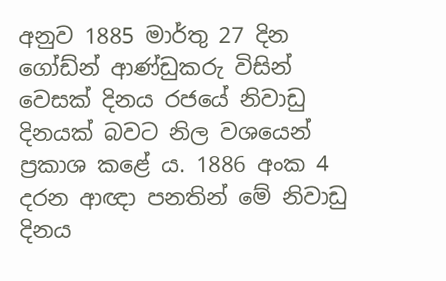අනුව 1885 මාර්තු 27 දින ගෝඩ්න් ආණ්ඩුකරු විසින් වෙසක් දිනය රජයේ නිවාඩු දිනයක් බවට නිල වශයෙන් ප්‍රකාශ කළේ ය. 1886 අංක 4 දරන ආඥා පනතින් මේ නිවාඩු දිනය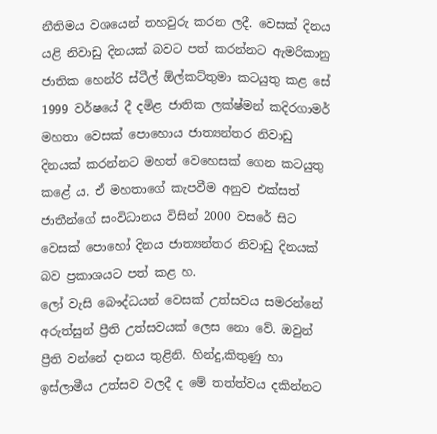නීතිමය වශයෙන් තහවුරු කරන ලදී. වෙසක් දිනය යළි නිවාඩු දිනයක් බවට පත් කරන්නට ඇමරිකානු ජාතික හෙන්රි ස්ටීල් ඕල්කට්තුමා කටයුතු කළ සේ 1999 වර්ෂයේ දී දමිළ ජාතික ලක්ෂ්මන් කදිරගාමර් මහතා වෙසක් පොහොය ජාත්‍යන්තර නිවාඩු දිනයක් කරන්නට මහත් වෙහෙසක් ගෙන කටයුතු කළේ ය. ඒ මහතාගේ කැපවීම අනුව එක්සත් ජාතීන්ගේ සංවිධානය විසින් 2000 වසරේ සිට වෙසක් පොහෝ දිනය ජාත්‍යන්තර නිවාඩු දිනයක් බව ප්‍රකාශයට පත් කළ හ.
ලෝ වැසි බෞද්ධයන් වෙසක් උත්සවය සමරන්නේ අරුත්සුන් ප්‍රීති උත්සවයක් ලෙස නො වේ. ඔවුන් ප්‍රීති වන්නේ දානය තුළිනි. හින්දු,කිතුණු හා ඉස්ලාමීය උත්සව වලදී ද මේ තත්ත්වය දකින්නට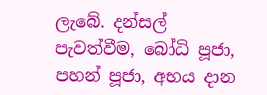ලැබේ. දන්සල් පැවත්වීම, බෝධි පූජා, පහන් පූජා, අභය දාන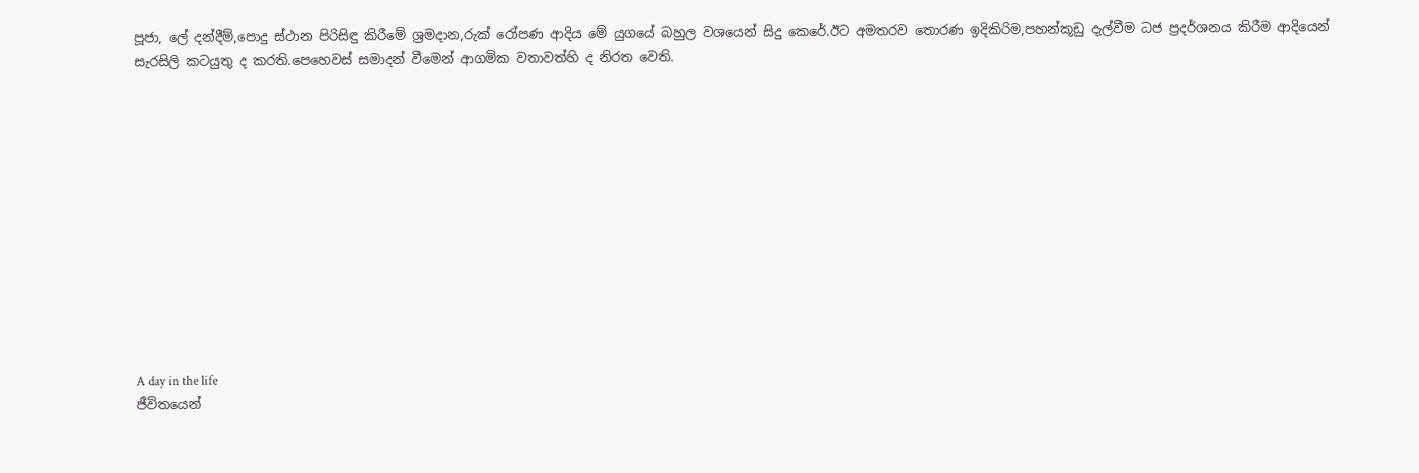පූජා, ලේ දන්දීම්,පොදු ස්ථාන පිරිසිඳු කිරීමේ ශ්‍රමදාන,රුක් රෝපණ ආදිය මේ යුගයේ බහුල වශයෙන් සිදු කෙරේ.ඊට අමතරව තොරණ ඉදිකිරිම,පහන්කූඩු දැල්වීම ධජ ප්‍රදර්ශනය කිරීම ආදියෙන් සැරසිලි කටයුතු ද කරති.පෙහෙවස් සමාදන් වීමෙන් ආගමික වතාවත්හි ද නිරත වෙති.












A day in the life
ජීවිතයෙන්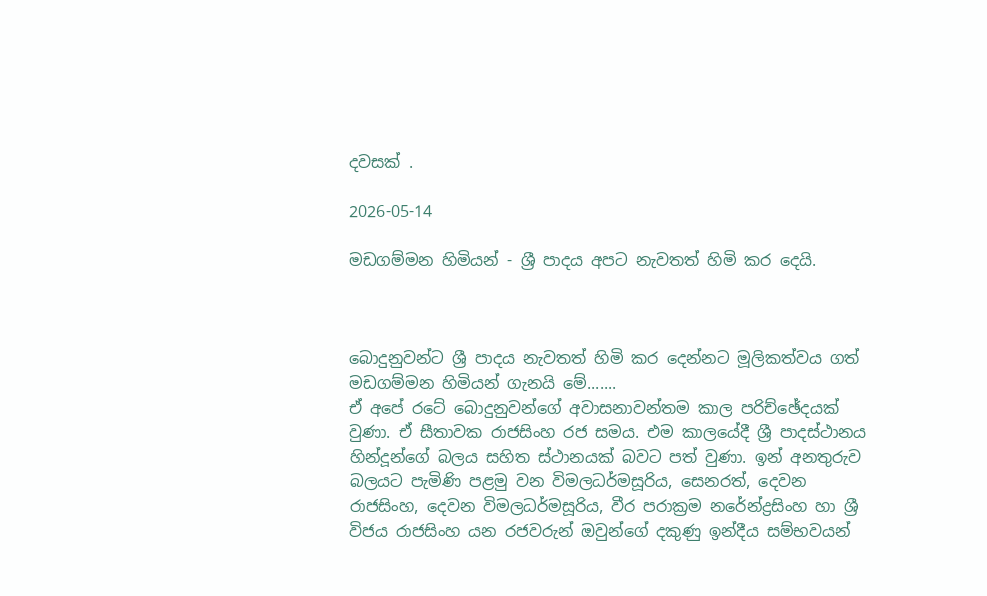දවසක් .

2026-05-14

මඩගම්මන හිමියන් - ශ්‍රී පාදය අපට නැවතත් හිමි කර දෙයි.



බොදුනුවන්ට ශ්‍රී පාදය නැවතත් හිමි කර දෙන්නට මූලිකත්වය ගත් මඩගම්මන හිමියන් ගැනයි මේ.......
ඒ අපේ රටේ බොදුනුවන්ගේ අවාසනාවන්තම කාල පරිච්ඡේදයක් වුණා. ඒ සීතාවක රාජසිංහ රජ සමය. එම කාලයේදී ශ්‍රී පාදස්ථානය හින්දූන්ගේ බලය සහිත ස්ථානයක් බවට පත් වුණා. ඉන් අනතුරුව බලයට පැමිණි පළමු වන විමලධර්මසූරිය, සෙනරත්, දෙවන රාජසිංහ, දෙවන විමලධර්මසූරිය, වීර පරාක්‍රම නරේන්ද්‍රසිංහ හා ශ්‍රී විජය රාජසිංහ යන රජවරුන් ඔවුන්ගේ දකුණු ඉන්දීය සම්භවයන්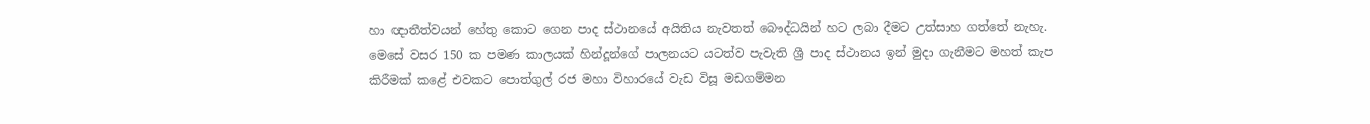හා ඥාතීත්වයන් හේතු කොට ගෙන පාද ස්ථානයේ අයිතිය නැවතත් බෞද්ධයින් හට ලබා දීමට උත්සාහ ගත්තේ නැහැ.
මෙසේ වසර 150 ක පමණ කාලයක් හින්දූන්ගේ පාලනයට යටත්ව පැවැති ශ්‍රී පාද ස්ථානය ඉන් මුදා ගැනීමට මහත් කැප කිරීමක් කළේ එවකට පොත්ගුල් රජ මහා විහාරයේ වැඩ විසූ මඩගම්මන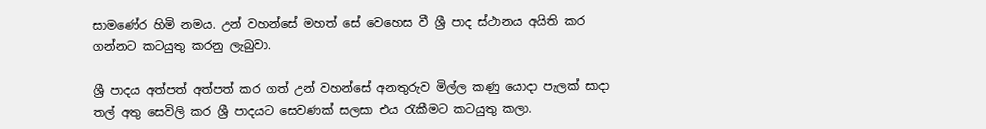සාමණේර හිමි නමය. උන් වහන්සේ මහත් සේ වෙහෙස වී ශ්‍රී පාද ස්ථානය අයිති කර ගන්නට කටයුතු කරනු ලැබුවා.

ශ්‍රී පාදය අත්පත් අත්පත් කර ගත් උන් වහන්සේ අනතුරුව මිල්ල කණු යොදා පැලක් සාදා තල් අතු සෙවිලි කර ශ්‍රී පාදයට සෙවණක් සලසා එය රැකීමට කටයුතු කලා.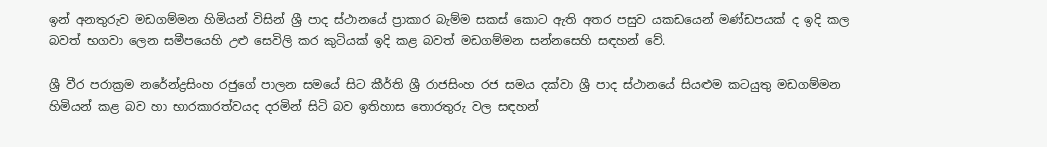ඉන් අනතුරුව මඩගම්මන හිමියන් විසින් ශ්‍රී පාද ස්ථානයේ ප්‍රාකාර බැම්ම සකස් කොට ඇති අතර පසුව යකඩයෙන් මණ්ඩපයක් ද ඉදි කල බවත් භගවා ලෙන සමීපයෙහි උළු සෙවිලි කර කුටියක් ඉදි කළ බවත් මඩගම්මන සන්නසෙහි සඳහන් වේ.

ශ්‍රී වීර පරාක්‍රම නරේන්ද්‍රසිංහ රජුගේ පාලන සමයේ සිට කීර්ති ශ්‍රී රාජසිංහ රජ සමය දක්වා ශ්‍රී පාද ස්ථානයේ සියළුම කටයුතු මඩගම්මන හිමියන් කළ බව හා භාරකාරත්වයද දරමින් සිටි බව ඉතිහාස තොරතුරු වල සඳහන්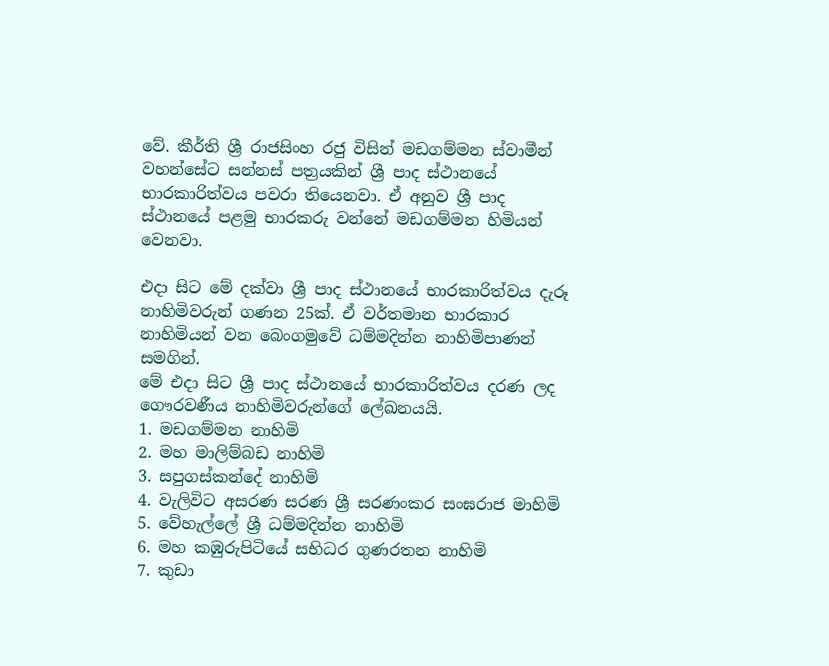වේ. කීර්ති ශ්‍රී රාජසිංහ රජු විසින් මඩගම්මන ස්වාමීන් වහන්සේට සන්නස් පත්‍රයකින් ශ්‍රී පාද ස්ථානයේ භාරකාරිත්වය පවරා තියෙනවා. ඒ අනුව ශ්‍රී පාද ස්ථානයේ පළමු භාරකරු වන්නේ මඩගම්මන හිමියන් වෙනවා.

එදා සිට මේ දක්වා ශ්‍රී පාද ස්ථානයේ භාරකාරිත්වය දැරූ නාහිමිවරුන් ගණන 25ක්. ඒ වර්තමාන භාරකාර නාහිමියන් වන බෙංගමුවේ ධම්මදින්න නාහිමිපාණන් සමගින්.
මේ එදා සිට ශ්‍රී පාද ස්ථානයේ භාරකාරිත්වය දරණ ලද ගෞරවණීය නාහිමිවරුන්ගේ ලේඛනයයි.
1. මඩගම්මන නාහිමි
2. මහ මාලිම්බඩ නාහිමි
3. සපුගස්කන්දේ නාහිමි
4. වැලිවිට අසරණ සරණ ශ්‍රී සරණංකර සංඝරාජ මාහිමි
5. වේහැල්ලේ ශ්‍රී ධම්මදින්න නාහිමි
6. මහ කඹුරුපිටියේ සභිධර ගුණරතන නාහිමි
7. කුඩා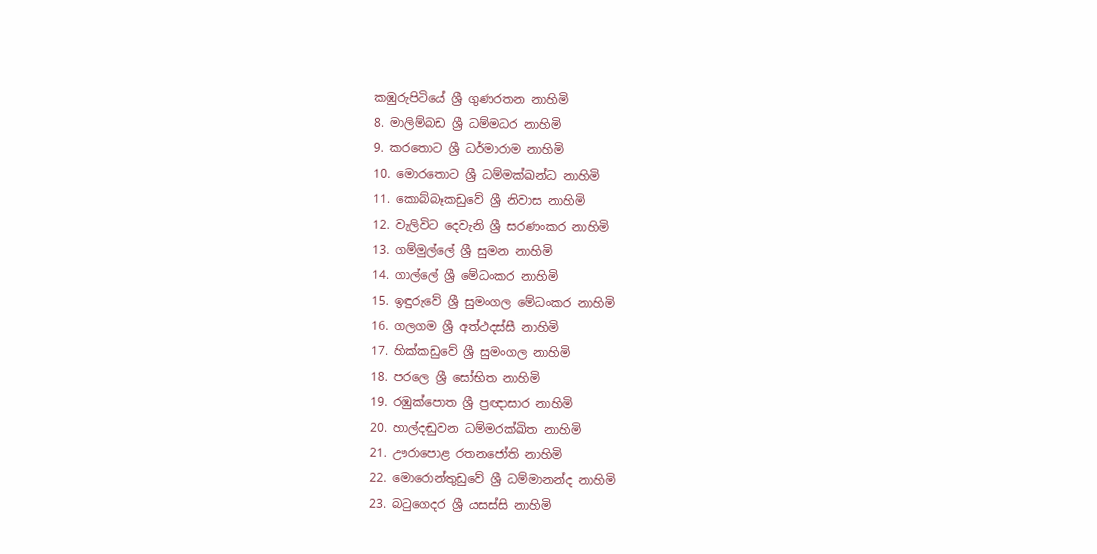කඹුරුපිටියේ ශ්‍රී ගුණරතන නාහිමි
8. මාලිම්බඩ ශ්‍රී ධම්මධර නාහිමි
9. කරතොට ශ්‍රී ධර්මාරාම නාහිමි
10. මොරතොට ශ්‍රී ධම්මක්ඛන්ධ නාහිමි
11. කොබ්බෑකඩුවේ ශ්‍රී නිවාස නාහිමි
12. වැලිවිට දෙවැනි ශ්‍රී සරණංකර නාහිමි
13. ගම්මුල්ලේ ශ්‍රී සුමන නාහිමි
14. ගාල්ලේ ශ්‍රී මේධංකර නාහිමි
15. ඉඳුරුවේ ශ්‍රී සුමංගල මේධංකර නාහිමි
16. ගලගම ශ්‍රී අත්ථදස්සී නාහිමි
17. හික්කඩුවේ ශ්‍රී සුමංගල නාහිමි
18. පරලෙ ශ්‍රී සෝභිත නාහිමි
19. රඹුක්පොත ශ්‍රී ප්‍රඥාසාර නාහිමි
20. හාල්දඬුවන ධම්මරක්ඛිත නාහිමි
21. ඌරාපොළ රතනජෝති නාහිමි
22. මොරොන්තුඩුවේ ශ්‍රී ධම්මානන්ද නාහිමි
23. බටුගෙදර ශ්‍රී යසස්සි නාහිමි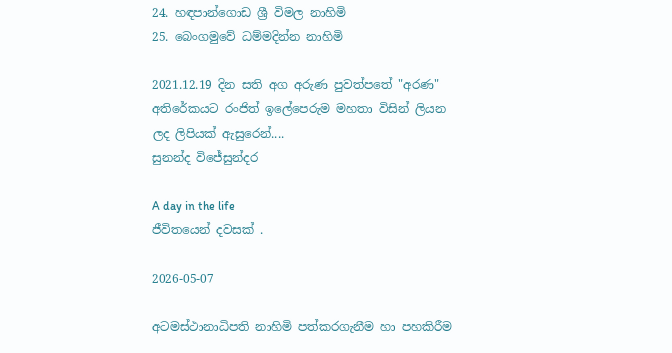24. හඳපාන්ගොඩ ශ්‍රී විමල නාහිමි
25. බෙංගමුවේ ධම්මදින්න නාහිමි

2021.12.19 දින සති අග අරුණ පුවත්පතේ "අරණ" අතිරේකයට රංජිත් ඉලේපෙරුම මහතා විසින් ලියන ලද ලිපියක් ඇසුරෙන්....
සුනන්ද විජේසුන්දර

A day in the life
ජීවිතයෙන් දවසක් .

2026-05-07

අටමස්ථානාධිපති නාහිමි පත්කරගැනීම හා පහකිරීම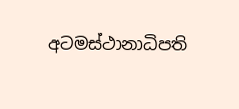අටමස්ථානාධිපති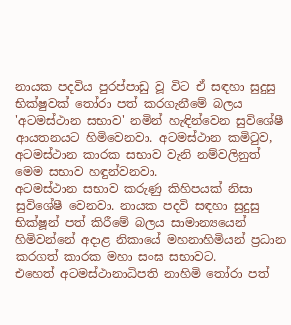නායක පදවිය පුරප්පාඩු වූ විට ඒ සඳහා සුදුසු භික්ෂුවක් තෝරා පත් කරගැනීමේ බලය 'අටමස්ථාන සභාව' නමින් හැඳින්වෙන සුවිශේෂී ආයතනයට හිමිවෙනවා. අටමස්ථාන කමිටුව, අටමස්ථාන කාරක සභාව වැනි නම්වලිනුත් මෙම සභාව හඳුන්වනවා.
අටමස්ථාන සභාව කරුණු කිහිපයක් නිසා සුවිශේෂී වෙනවා. නායක පදවි සඳහා සුදුසු භික්ෂූන් පත් කිරීමේ බලය සාමාන්‍යයෙන් හිමිවන්නේ අදාළ නිකායේ මහනාහිමියන් ප්‍රධාන කරගත් කාරක මහා සංඝ සභාවට.
එහෙත් අටමස්ථානාධිපති නාහිමි තෝරා පත්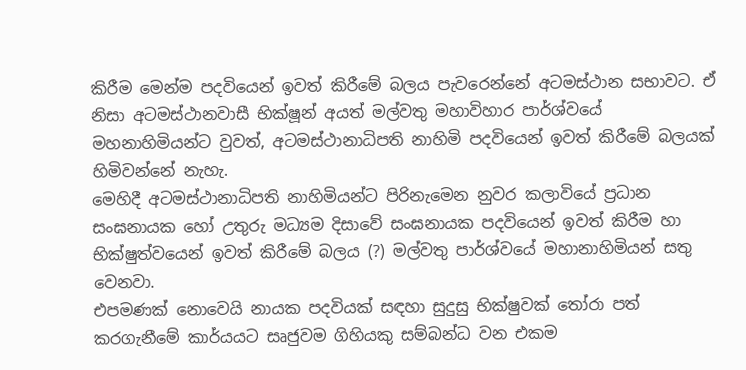කිරීම මෙන්ම පදවියෙන් ඉවත් කිරීමේ බලය පැවරෙන්නේ අටමස්ථාන සභාවට. ඒ නිසා අටමස්ථානවාසී භික්ෂූන් අයත් මල්වතු මහාවිහාර පාර්ශ්වයේ මහනාහිමියන්ට වුවත්, අටමස්ථානාධිපති නාහිමි පදවියෙන් ඉවත් කිරීමේ බලයක් හිමිවන්නේ නැහැ.
මෙහිදී අටමස්ථානාධිපති නාහිමියන්ට පිරිනැමෙන නුවර කලාවියේ ප්‍රධාන සංඝනායක හෝ උතුරු මධ්‍යම දිසාවේ සංඝනායක පදවියෙන් ඉවත් කිරීම හා භික්ෂුත්වයෙන් ඉවත් කිරීමේ බලය (?) මල්වතු පාර්ශ්වයේ මහානාහිමියන් සතු වෙනවා.
එපමණක් නොවෙයි නායක පදවියක් සඳහා සුදුසු භික්ෂුවක් තෝරා පත් කරගැනීමේ කාර්යයට සෘජුවම ගිහියකු සම්බන්ධ වන එකම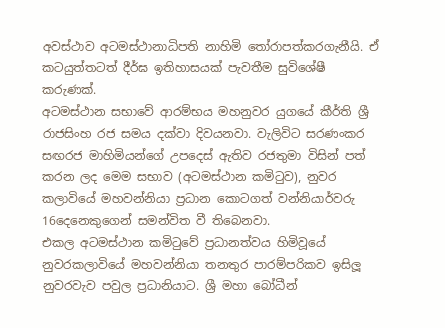අවස්ථාව අටමස්ථානාධිපති නාහිමි තෝරාපත්කරගැනීයි. ඒ කටයුත්තටත් දීර්ඝ ඉතිහාසයක් පැවතීම සුවිශේෂී කරුණක්.
අටමස්ථාන සභාවේ ආරම්භය මහනුවර යුගයේ කීර්ති ශ්‍රී රාජසිංහ රජ සමය දක්වා දිවයනවා. වැලිවිට සරණංකර සඟරජ මාහිමියන්ගේ උපදෙස් ඇතිව රජතුමා විසින් පත් කරන ලද මෙම සභාව (අටමස්ථාන කමිටුව), නුවර කලාවියේ මහවන්නියා ප්‍රධාන කොටගත් වන්නියාර්වරු 16දෙනෙකුගෙන් සමන්විත වී තිබෙනවා.
එකල අටමස්ථාන කමිටුවේ ප්‍රධානත්වය හිමිවූයේ නුවරකලාවියේ මහවන්නියා තනතුර පාරම්පරිකව ඉසිලූ නුවරවැව පවුල ප්‍රධානියාට. ශ්‍රී මහා බෝධීන්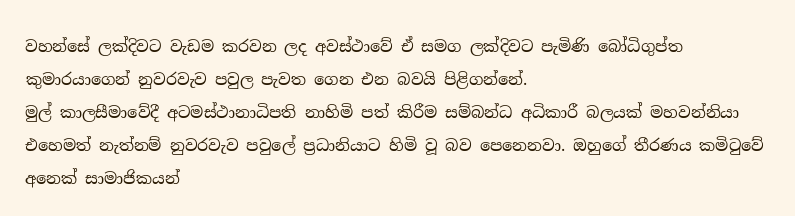වහන්සේ ලක්දිවට වැඩම කරවන ලද අවස්ථාවේ ඒ සමග ලක්දිවට පැමිණි බෝධිගුප්ත කුමාරයාගෙන් නුවරවැව පවුල පැවත ගෙන එන බවයි පිළිගන්නේ.
මුල් කාලසීමාවේදී අටමස්ථානාධිපති නාහිමි පත් කිරීම සම්බන්ධ අධිකාරී බලයක් මහවන්නියා එහෙමත් නැත්නම් නුවරවැව පවුලේ ප්‍රධානියාට හිමි වූ බව පෙනෙනවා. ඔහුගේ තීරණය කමිටුවේ අනෙක් සාමාජිකයන්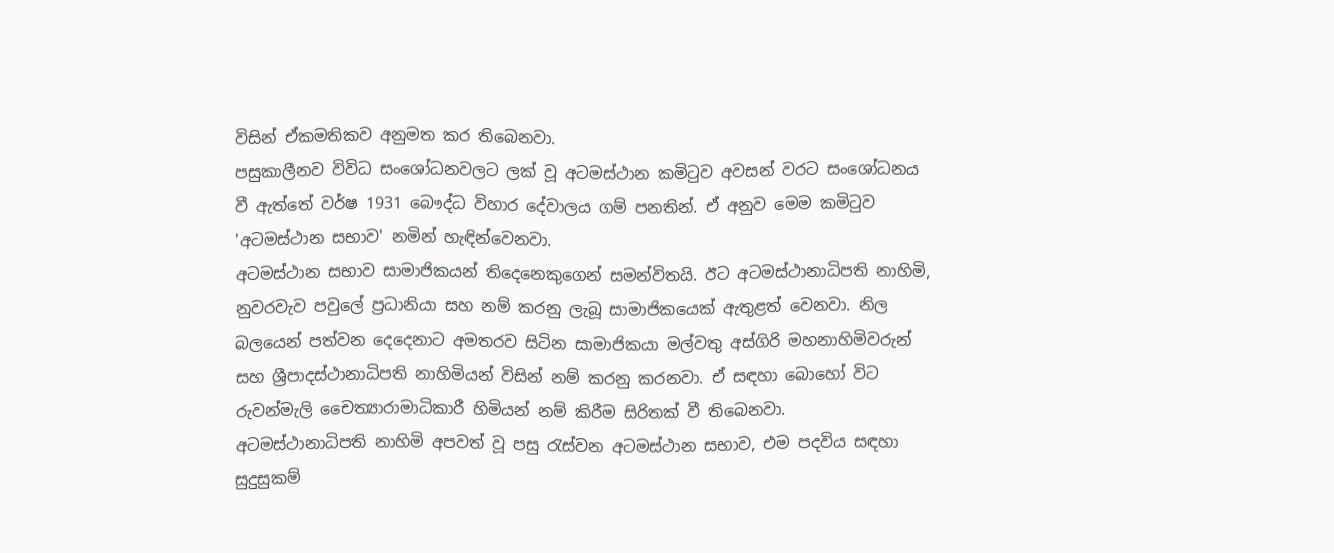විසින් ඒකමතිකව අනුමත කර තිබෙනවා.
පසුකාලීනව විවිධ සංශෝධනවලට ලක් වූ අටමස්ථාන කමිටුව අවසන් වරට සංශෝධනය වී ඇත්තේ වර්ෂ 1931 බෞද්ධ විහාර දේවාලය ගම් පනතින්. ඒ අනුව මෙම කමිටුව 'අටමස්ථාන සභාව' නමින් හැඳින්වෙනවා.
අටමස්ථාන සභාව සාමාජිකයන් තිදෙනෙකුගෙන් සමන්විතයි. ඊට අටමස්ථානාධිපති නාහිමි, නුවරවැව පවුලේ ප්‍රධානියා සහ නම් කරනු ලැබූ සාමාජිකයෙක් ඇතුළත් වෙනවා. නිල බලයෙන් පත්වන දෙදෙනාට අමතරව සිටින සාමාජිකයා මල්වතු අස්ගිරි මහනාහිමිවරුන් සහ ශ්‍රීපාදස්ථානාධිපති නාහිමියන් විසින් නම් කරනු කරනවා. ඒ සඳහා බොහෝ විට රුවන්මැලි චෛත්‍යාරාමාධිකාරී හිමියන් නම් කිරීම සිරිතක් වී තිබෙනවා.
අටමස්ථානාධිපති නාහිමි අපවත් වූ පසු රැස්වන අටමස්ථාන සභාව, එම පදවිය සඳහා සුදුසුකම්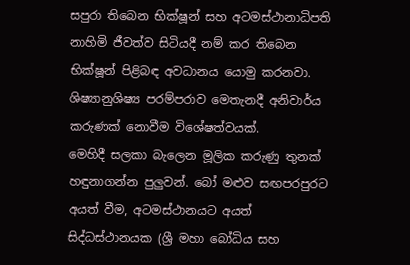සපුරා තිබෙන භික්ෂූන් සහ අටමස්ථානාධිපති නාහිමි ජීවත්ව සිටියදී නම් කර තිබෙන භික්ෂූන් පිළිබඳ අවධානය යොමු කරනවා. ශිෂ්‍යානුශිෂ්‍ය පරම්පරාව මෙතැනදී අනිවාර්ය කරුණක් නොවීම විශේෂත්වයක්.
මෙහිදී සලකා බැලෙන මූලික කරුණු තුනක් හඳුනාගන්න පුලුවන්. බෝ මළුව සඟපරපුරට අයත් වීම, අටමස්ථානයට අයත් සිද්ධස්ථානයක (ශ්‍රී මහා බෝධිය සහ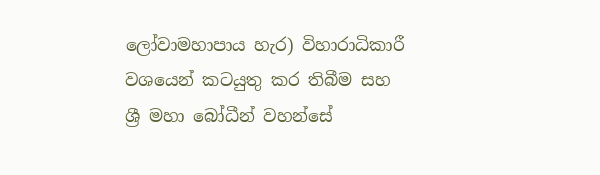ලෝවාමහාපාය හැර) විහාරාධිකාරී වශයෙන් කටයුතු කර තිබීම සහ ශ්‍රී මහා බෝධීන් වහන්සේ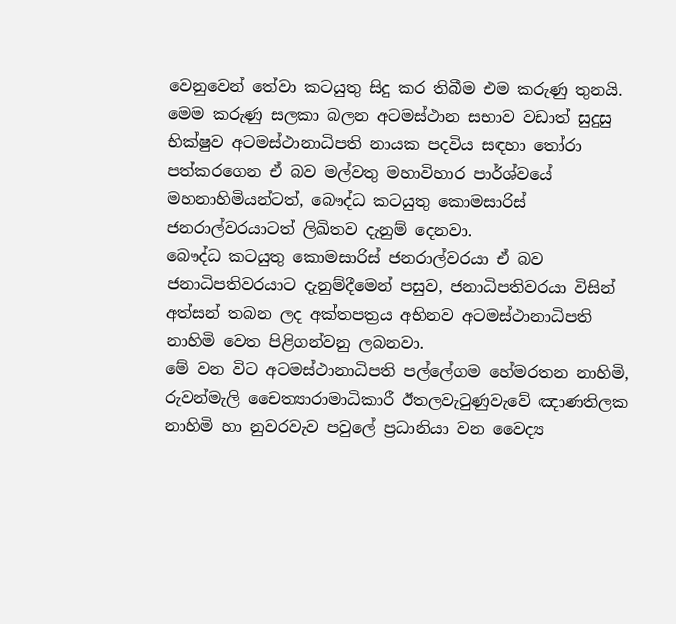වෙනුවෙන් තේවා කටයුතු සිදු කර තිබීම එම කරුණු තුනයි.
මෙම කරුණු සලකා බලන අටමස්ථාන සභාව වඩාත් සුදුසු භික්ෂුව අටමස්ථානාධිපති නායක පදවිය සඳහා තෝරා පත්කරගෙන ඒ බව මල්වතු මහාවිහාර පාර්ශ්වයේ මහනාහිමියන්ටත්, බෞද්ධ කටයුතු කොමසාරිස් ජනරාල්වරයාටත් ලිඛිතව දැනුම් දෙනවා.
බෞද්ධ කටයුතු කොමසාරිස් ජනරාල්වරයා ඒ බව ජනාධිපතිවරයාට දැනුම්දීමෙන් පසුව, ජනාධිපතිවරයා විසින් අත්සන් තබන ලද අක්තපත්‍රය අභිනව අටමස්ථානාධිපති නාහිමි වෙත පිළිගන්වනු ලබනවා.
මේ වන විට අටමස්ථානාධිපති පල්ලේගම හේමරතන නාහිමි, රුවන්මැලි චෛත්‍යාරාමාධිකාරී ඊතලවැටුණුවැවේ ඤාණතිලක නාහිමි හා නුවරවැව පවුලේ ප්‍රධානියා වන වෛද්‍ය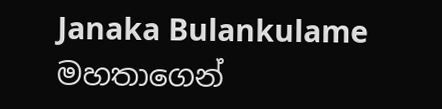Janaka Bulankulame මහතාගෙන්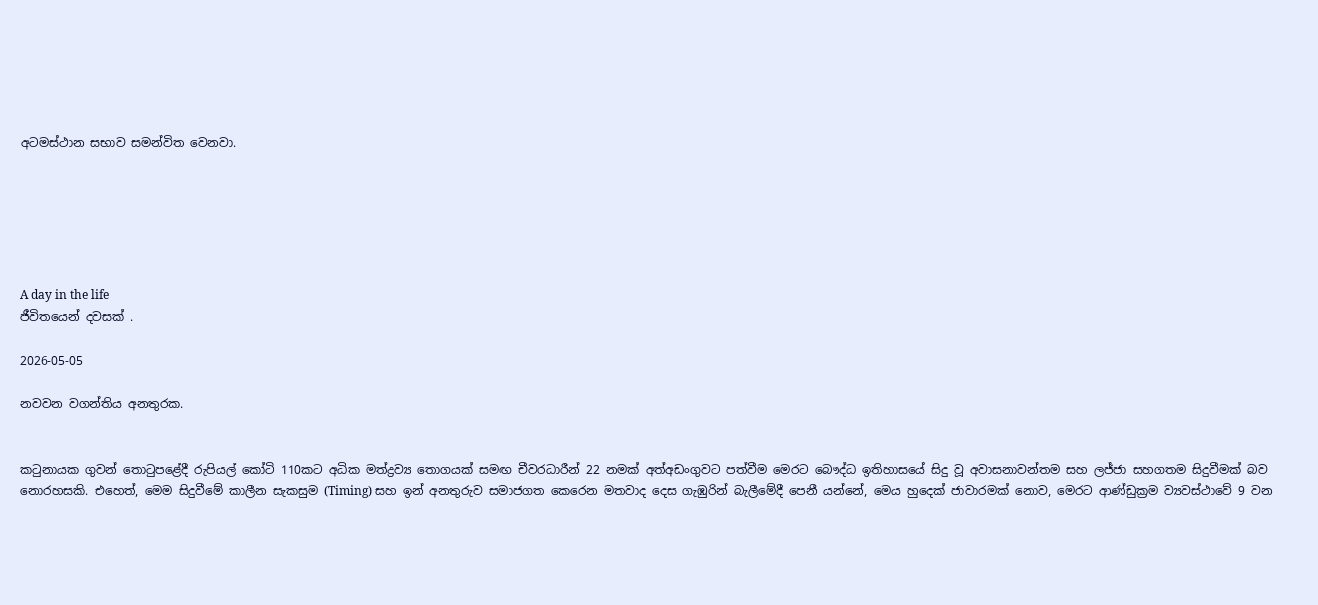අටමස්ථාන සභාව සමන්විත වෙනවා.






A day in the life
ජීවිතයෙන් දවසක් .

2026-05-05

නවවන වගන්තිය අනතුරක.


කටුනායක ගුවන් තොටුපළේදී රුපියල් කෝටි 110කට අධික මත්ද්‍රව්‍ය තොගයක් සමඟ චීවරධාරීන් 22 නමක් අත්අඩංගුවට පත්වීම මෙරට බෞද්ධ ඉතිහාසයේ සිදු වූ අවාසනාවන්තම සහ ලජ්ජා සහගතම සිදුවීමක් බව නොරහසකි. එහෙත්, මෙම සිදුවීමේ කාලීන සැකසුම (Timing) සහ ඉන් අනතුරුව සමාජගත කෙරෙන මතවාද දෙස ගැඹුරින් බැලීමේදී පෙනී යන්නේ, මෙය හුදෙක් ජාවාරමක් නොව, මෙරට ආණ්ඩුක්‍රම ව්‍යවස්ථාවේ 9 වන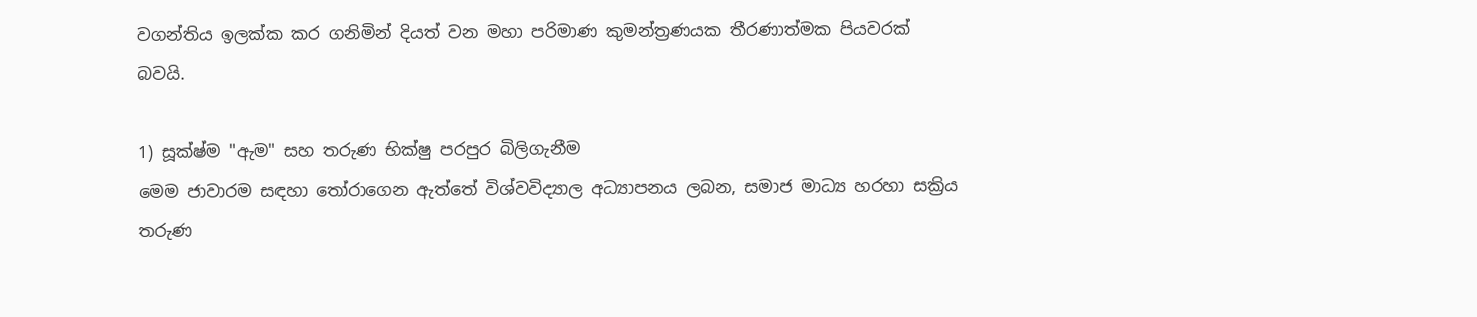වගන්තිය ඉලක්ක කර ගනිමින් දියත් වන මහා පරිමාණ කුමන්ත්‍රණයක තීරණාත්මක පියවරක් බවයි.

1) සූක්ෂ්ම "ඇම" සහ තරුණ භික්ෂු පරපුර බිලිගැනීම
මෙම ජාවාරම සඳහා තෝරාගෙන ඇත්තේ විශ්වවිද්‍යාල අධ්‍යාපනය ලබන, සමාජ මාධ්‍ය හරහා සක්‍රිය තරුණ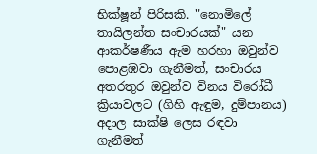භික්ෂූන් පිරිසකි. "නොමිලේ තායිලන්ත සංචාරයක්" යන ආකර්ෂණීය ඇම හරහා ඔවුන්ව පොළඹවා ගැනීමත්, සංචාරය අතරතුර ඔවුන්ව විනය විරෝධී ක්‍රියාවලට (ගිහි ඇඳුම, දුම්පානය) අදාල සාක්ෂි ලෙස රඳවා ගැනීමත්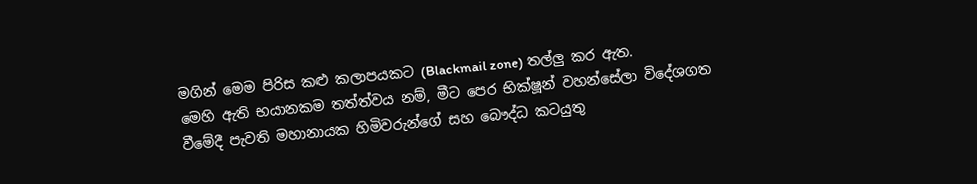මගින් මෙම පිරිස කළු කලාපයකට (Blackmail zone) තල්ලු කර ඇත.
මෙහි ඇති භයානකම තත්ත්වය නම්, මීට පෙර භික්ෂූන් වහන්සේලා විදේශගත වීමේදී පැවති මහානායක හිමිවරුන්ගේ සහ බෞද්ධ කටයුතු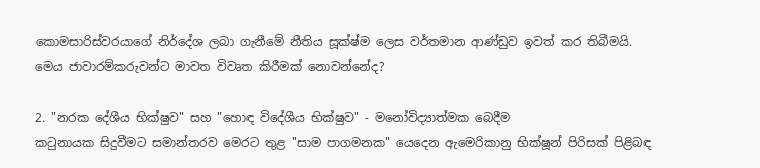කොමසාරිස්වරයාගේ නිර්දේශ ලබා ගැනීමේ නීතිය සූක්ෂ්ම ලෙස වර්තමාන ආණ්ඩුව ඉවත් කර තිබීමයි. මෙය ජාවාරම්කරුවන්ට මාවත විවෘත කිරීමක් නොවන්නේද?

2. "නරක දේශීය භික්ෂුව" සහ "හොඳ විදේශීය භික්ෂුව" - මනෝවිද්‍යාත්මක බෙදීම
කටුනායක සිදුවීමට සමාන්තරව මෙරට තුළ "සාම පාගමනක" යෙදෙන ඇමෙරිකානු භික්ෂූන් පිරිසක් පිළිබඳ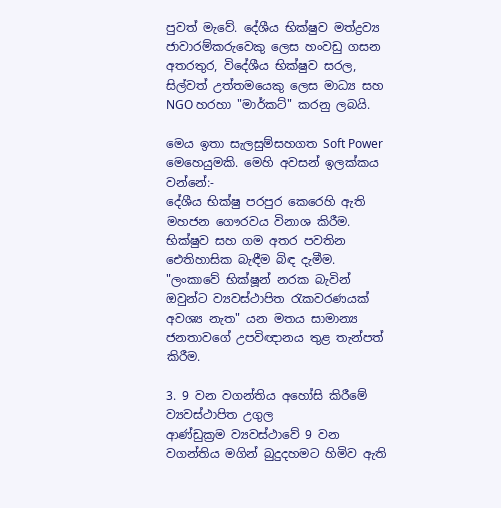පුවත් මැවේ. දේශීය භික්ෂුව මත්ද්‍රව්‍ය ජාවාරම්කරුවෙකු ලෙස හංවඩු ගසන අතරතුර, විදේශීය භික්ෂුව සරල, සිල්වත් උත්තමයෙකු ලෙස මාධ්‍ය සහ NGO හරහා "මාර්කට්" කරනු ලබයි.

මෙය ඉතා සැලසුම්සහගත Soft Power මෙහෙයුමකි. මෙහි අවසන් ඉලක්කය වන්නේ:-
දේශීය භික්ෂු පරපුර කෙරෙහි ඇති මහජන ගෞරවය විනාශ කිරීම.
භික්ෂුව සහ ගම අතර පවතින ඓතිහාසික බැඳීම බිඳ දැමීම.
"ලංකාවේ භික්ෂූන් නරක බැවින් ඔවුන්ට ව්‍යවස්ථාපිත රැකවරණයක් අවශ්‍ය නැත" යන මතය සාමාන්‍ය ජනතාවගේ උපවිඥානය තුළ තැන්පත් කිරීම.

3. 9 වන වගන්තිය අහෝසි කිරීමේ ව්‍යවස්ථාපිත උගුල
ආණ්ඩුක්‍රම ව්‍යවස්ථාවේ 9 වන වගන්තිය මගින් බුදුදහමට හිමිව ඇති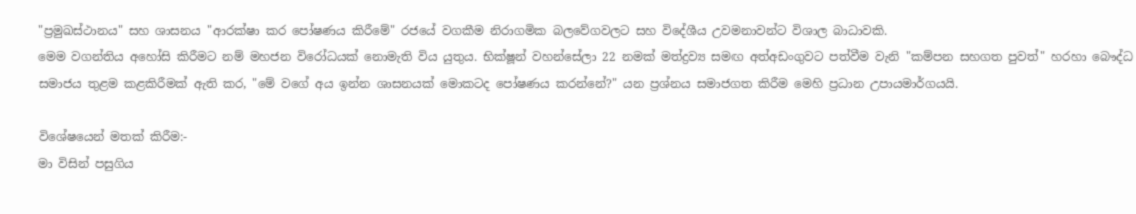"ප්‍රමුඛස්ථානය" සහ ශාසනය "ආරක්ෂා කර පෝෂණය කිරීමේ" රජයේ වගකීම නිරාගමික බලවේගවලට සහ විදේශීය උවමනාවන්ට විශාල බාධාවකි.
මෙම වගන්තිය අහෝසි කිරීමට නම් මහජන විරෝධයක් නොමැති විය යුතුය. භික්ෂූන් වහන්සේලා 22 නමක් මත්ද්‍රව්‍ය සමඟ අත්අඩංගුවට පත්වීම වැනි "කම්පන සහගත පුවත්" හරහා බෞද්ධ සමාජය තුළම කළකිරීමක් ඇති කර, "මේ වගේ අය ඉන්න ශාසනයක් මොකටද පෝෂණය කරන්නේ?" යන ප්‍රශ්නය සමාජගත කිරීම මෙහි ප්‍රධාන උපායමාර්ගයයි.

විශේෂයෙන් මතක් කිරීම:-
මා විසින් පසුගිය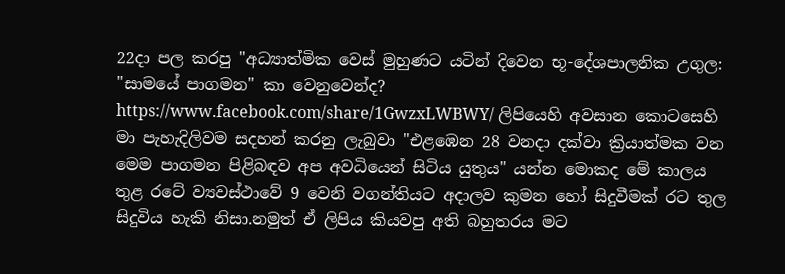22දා පල කරපු "අධ්‍යාත්මික වෙස් මුහුණට යටින් දිවෙන භූ-දේශපාලනික උගුල: "සාමයේ පාගමන" කා වෙනුවෙන්ද?
https://www.facebook.com/share/1GwzxLWBWY/ ලිපියෙහි අවසාන කොටසෙහි මා පැහැදිලිවම සදහන් කරනු ලැබුවා "එළඹෙන 28 වනදා දක්වා ක්‍රියාත්මක වන මෙම පාගමන පිළිබඳව අප අවධියෙන් සිටිය යුතුය" යන්න මොකද මේ කාලය තුළ රටේ ව්‍යවස්ථාවේ 9 වෙනි වගන්තියට අදාලව කුමන හෝ සිදුවීමක් රට තුල සිදුවිය හැකි නිසා.නමුත් ඒ ලිපිය කියවපු අති බහුතරය මට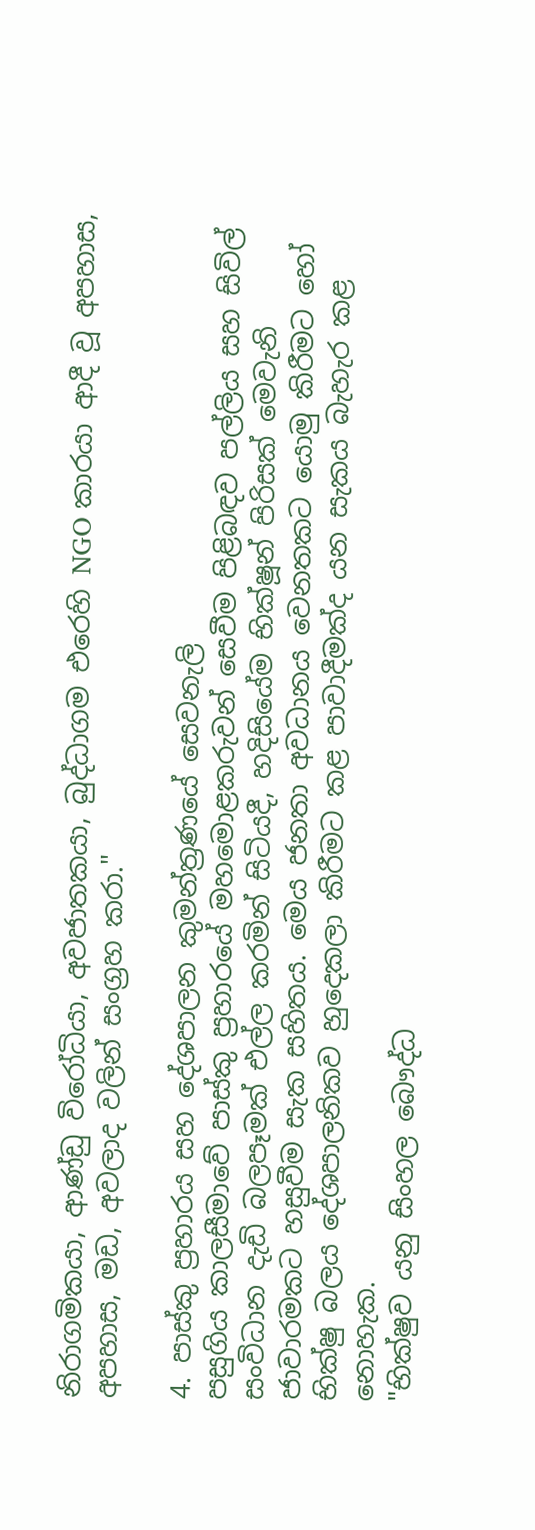නිරාගමිකයා, ආණ්ඩු විරෝධියා, අවජාතකයා, බුද්ධාගම එරෙහි NGO කාරයා ආදී වූ අපහාස, අපහාස, මඩ, අවලාද වලින් සංග්‍රහ කරා."

4. පාස්කු ප්‍රහාරය සහ දේශපාලන කුමන්ත්‍රණයේ සෙවනැලි
පසුගිය කාලසීමාවේ පාස්කු ප්‍රහාරයේ මහමොළකරුවන් සෙවීම පිළිබඳව පල්ලිය සහ සිවිල් සංවිධාන දැඩි බලපෑමක් එල්ල කරමින් සිටියදී, හදිසියේම භික්ෂූන් පිරිසක් මෙවැනි ජාවාරමකට හසුවීම සැක සහිතය. මෙය ජනතා අවධානය වෙනතකට යොමු කිරීමට හෝ භික්ෂු බලය දේශපාලනිකව හුදෙකලා කිරීමට කළ පාවාදීමක්ද යන සැකය බැහැර කළ නොහැක.
"භික්ෂුව යනු සිංහල බෞද්ධ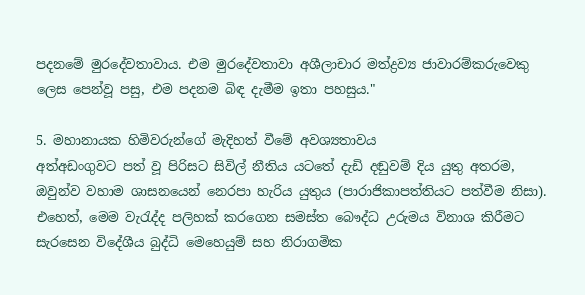පදනමේ මුරදේවතාවාය. එම මුරදේවතාවා අශීලාචාර මත්ද්‍රව්‍ය ජාවාරම්කරුවෙකු ලෙස පෙන්වූ පසු, එම පදනම බිඳ දැමීම ඉතා පහසුය."

5. මහානායක හිමිවරුන්ගේ මැදිහත් වීමේ අවශ්‍යතාවය
අත්අඩංගුවට පත් වූ පිරිසට සිවිල් නීතිය යටතේ දැඩි දඬුවම් දිය යුතු අතරම, ඔවුන්ව වහාම ශාසනයෙන් නෙරපා හැරිය යුතුය (පාරාජිකාපත්තියට පත්වීම නිසා). එහෙත්, මෙම වැරැද්ද පලිහක් කරගෙන සමස්ත බෞද්ධ උරුමය විනාශ කිරීමට සැරසෙන විදේශීය බුද්ධි මෙහෙයුම් සහ නිරාගමික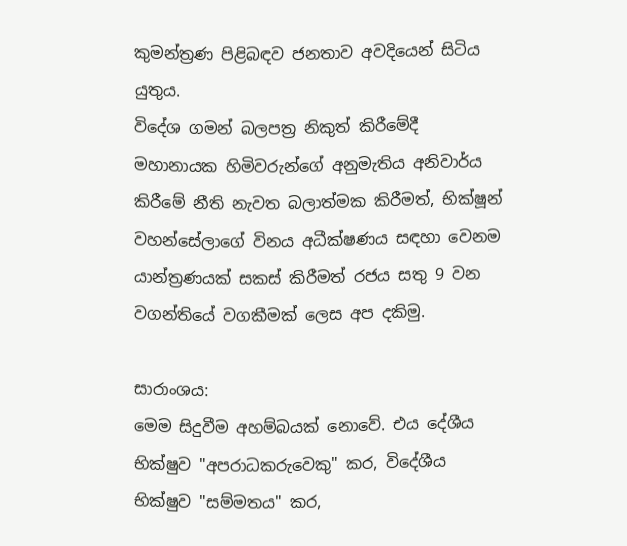කුමන්ත්‍රණ පිළිබඳව ජනතාව අවදියෙන් සිටිය යුතුය.
විදේශ ගමන් බලපත්‍ර නිකුත් කිරීමේදී මහානායක හිමිවරුන්ගේ අනුමැතිය අනිවාර්ය කිරීමේ නීති නැවත බලාත්මක කිරීමත්, භික්ෂූන් වහන්සේලාගේ විනය අධීක්ෂණය සඳහා වෙනම යාන්ත්‍රණයක් සකස් කිරීමත් රජය සතු 9 වන වගන්තියේ වගකීමක් ලෙස අප දකිමු.

සාරාංශය:
මෙම සිදුවීම අහම්බයක් නොවේ. එය දේශීය භික්ෂුව "අපරාධකරුවෙකු" කර, විදේශීය භික්ෂුව "සම්මතය" කර,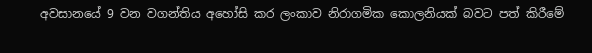අවසානයේ 9 වන වගන්තිය අහෝසි කර ලංකාව නිරාගමික කොලනියක් බවට පත් කිරීමේ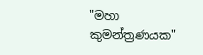"මහා කුමන්ත්‍රණයක"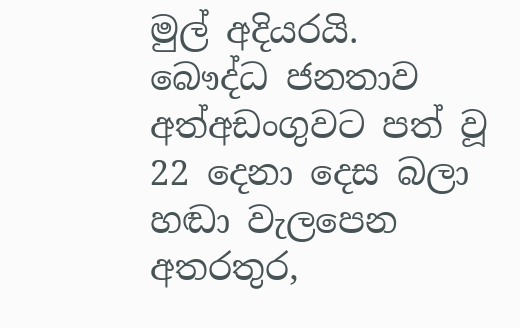මුල් අදියරයි. බෞද්ධ ජනතාව අත්අඩංගුවට පත් වූ 22 දෙනා දෙස බලා හඬා වැලපෙන අතරතුර,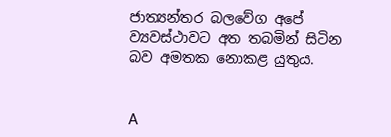ජාත්‍යන්තර බලවේග අපේ ව්‍යවස්ථාවට අත තබමින් සිටින බව අමතක නොකළ යුතුය.


A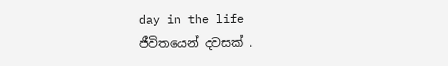day in the life
ජීවිතයෙන් දවසක් .